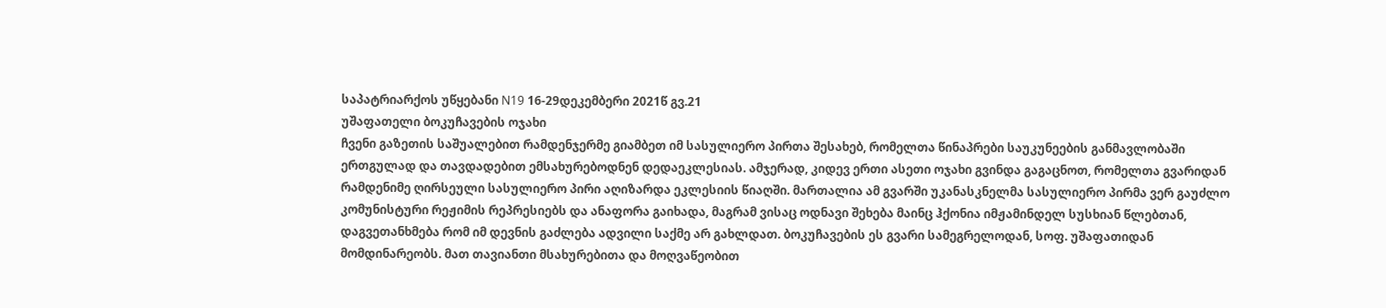საპატრიარქოს უწყებანი N19 16-29დეკემბერი 2021წ გვ.21
უშაფათელი ბოკუჩავების ოჯახი
ჩვენი გაზეთის საშუალებით რამდენჯერმე გიამბეთ იმ სასულიერო პირთა შესახებ, რომელთა წინაპრები საუკუნეების განმავლობაში ერთგულად და თავდადებით ემსახურებოდნენ დედაეკლესიას. ამჯერად, კიდევ ერთი ასეთი ოჯახი გვინდა გაგაცნოთ, რომელთა გვარიდან რამდენიმე ღირსეული სასულიერო პირი აღიზარდა ეკლესიის წიაღში. მართალია ამ გვარში უკანასკნელმა სასულიერო პირმა ვერ გაუძლო კომუნისტური რეჟიმის რეპრესიებს და ანაფორა გაიხადა, მაგრამ ვისაც ოდნავი შეხება მაინც ჰქონია იმჟამინდელ სუსხიან წლებთან, დაგვეთანხმება რომ იმ დევნის გაძლება ადვილი საქმე არ გახლდათ. ბოკუჩავების ეს გვარი სამეგრელოდან, სოფ. უშაფათიდან მომდინარეობს. მათ თავიანთი მსახურებითა და მოღვაწეობით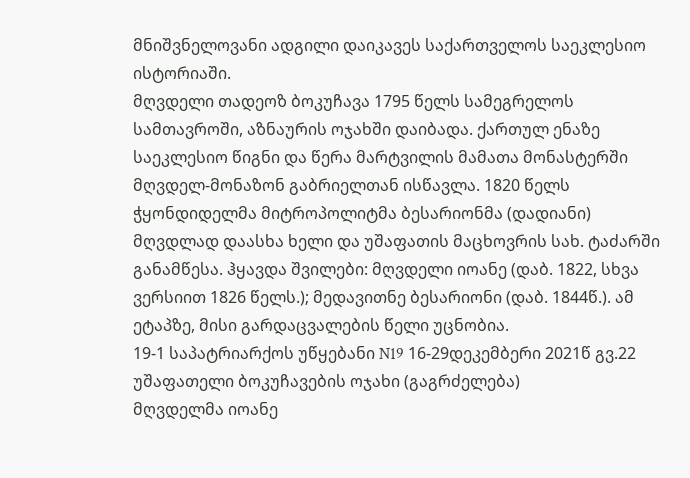მნიშვნელოვანი ადგილი დაიკავეს საქართველოს საეკლესიო ისტორიაში.
მღვდელი თადეოზ ბოკუჩავა 1795 წელს სამეგრელოს სამთავროში, აზნაურის ოჯახში დაიბადა. ქართულ ენაზე საეკლესიო წიგნი და წერა მარტვილის მამათა მონასტერში მღვდელ-მონაზონ გაბრიელთან ისწავლა. 1820 წელს ჭყონდიდელმა მიტროპოლიტმა ბესარიონმა (დადიანი) მღვდლად დაასხა ხელი და უშაფათის მაცხოვრის სახ. ტაძარში განამწესა. ჰყავდა შვილები: მღვდელი იოანე (დაბ. 1822, სხვა ვერსიით 1826 წელს.); მედავითნე ბესარიონი (დაბ. 1844წ.). ამ ეტაპზე, მისი გარდაცვალების წელი უცნობია.
19-1 საპატრიარქოს უწყებანი N19 16-29დეკემბერი 2021წ გვ.22
უშაფათელი ბოკუჩავების ოჯახი (გაგრძელება)
მღვდელმა იოანე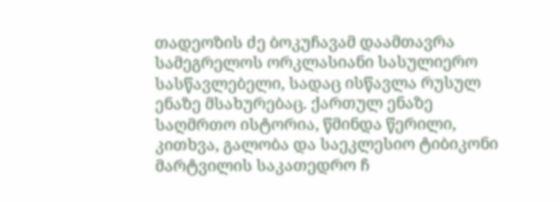თადეოზის ძე ბოკუჩავამ დაამთავრა სამეგრელოს ორკლასიანი სასულიერო სასწავლებელი, სადაც ისწავლა რუსულ
ენაზე მსახურებაც. ქართულ ენაზე საღმრთო ისტორია, წმინდა წერილი, კითხვა, გალობა და საეკლესიო ტიბიკონი მარტვილის საკათედრო ჩ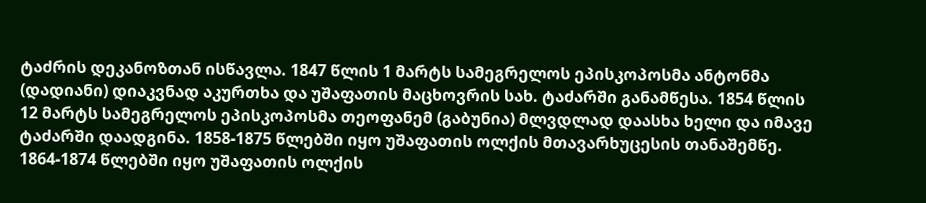ტაძრის დეკანოზთან ისწავლა. 1847 წლის 1 მარტს სამეგრელოს ეპისკოპოსმა ანტონმა (დადიანი) დიაკვნად აკურთხა და უშაფათის მაცხოვრის სახ. ტაძარში განამწესა. 1854 წლის 12 მარტს სამეგრელოს ეპისკოპოსმა თეოფანემ (გაბუნია) მლვდლად დაასხა ხელი და იმავე ტაძარში დაადგინა. 1858-1875 წლებში იყო უშაფათის ოლქის მთავარხუცესის თანაშემწე. 1864-1874 წლებში იყო უშაფათის ოლქის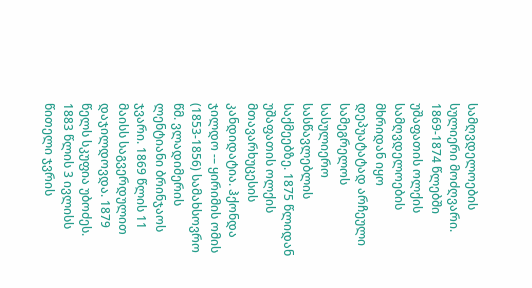სამღვდელოების სულიერი მოძღვარი. 1869-1874 წლებში უშაფათის ოლქის სამღვდელოების მხრიდან იყო დეპუატატად არჩეული
სამეგრელოს სასულიერო სასწავლებლის საქმეებზე. 1875 წლიდან უშაფათის ოლქის მთავარხუცესის კანდიდატია. ჰქონდა ჯილდო -– ყირიმის ომის (1853-1856) სამახსოვრო წმ. ვლადიმერის ლენტიანი ბრინჯაოს ჯვარი. 1869 წლის 11 მაისს საგვერდულით დაჯილდოვდა. 1879 წელს სკუფია უბოძეს. 1883 წლის 3 ივლისს წითელი ჯვრის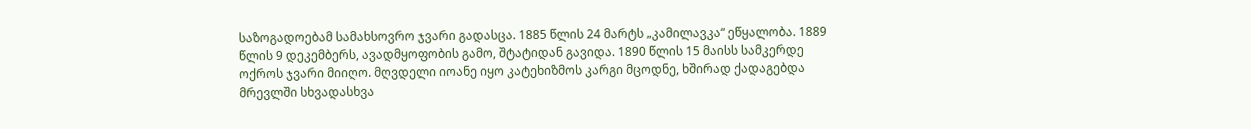საზოგადოებამ სამახსოვრო ჯვარი გადასცა. 1885 წლის 24 მარტს „კამილავკა“ ეწყალობა. 1889 წლის 9 დეკემბერს, ავადმყოფობის გამო, შტატიდან გავიდა. 1890 წლის 15 მაისს სამკერდე ოქროს ჯვარი მიიღო. მღვდელი იოანე იყო კატეხიზმოს კარგი მცოდნე, ხშირად ქადაგებდა მრევლში სხვადასხვა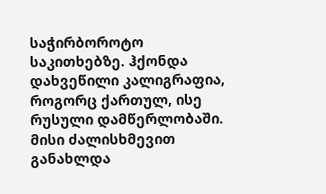საჭირბოროტო საკითხებზე. ჰქონდა დახვეწილი კალიგრაფია, როგორც ქართულ, ისე რუსული დამწერლობაში. მისი ძალისხმევით განახლდა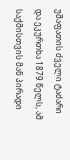უშაფათის ძველი ტაძარი და ეკურთხა 1879 წელს, ამ საქმისთვის მან პირადი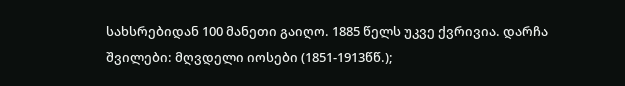სახსრებიდან 100 მანეთი გაიღო. 1885 წელს უკვე ქვრივია. დარჩა შვილები: მღვდელი იოსები (1851-1913წწ.);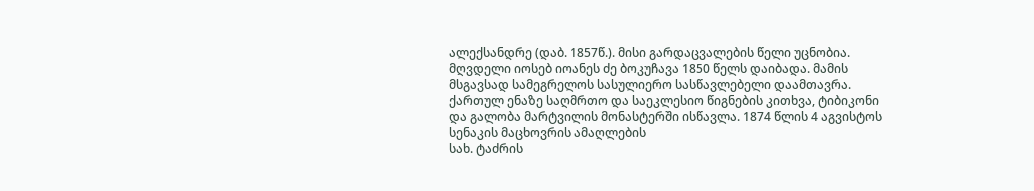ალექსანდრე (დაბ. 1857წ.). მისი გარდაცვალების წელი უცნობია.
მღვდელი იოსებ იოანეს ძე ბოკუჩავა 1850 წელს დაიბადა. მამის მსგავსად სამეგრელოს სასულიერო სასწავლებელი დაამთავრა. ქართულ ენაზე საღმრთო და საეკლესიო წიგნების კითხვა, ტიბიკონი და გალობა მარტვილის მონასტერში ისწავლა. 1874 წლის 4 აგვისტოს სენაკის მაცხოვრის ამაღლების
სახ. ტაძრის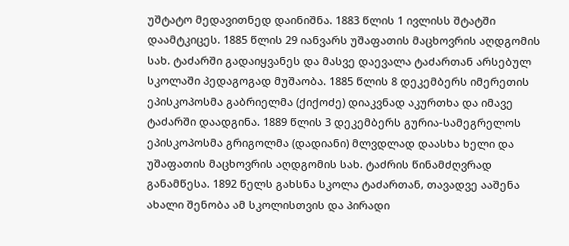უშტატო მედავითნედ დაინიშნა. 1883 წლის 1 ივლისს შტატში დაამტკიცეს. 1885 წლის 29 იანვარს უშაფათის მაცხოვრის აღდგომის სახ. ტაძარში გადაიყვანეს და მასვე დაევალა ტაძართან არსებულ სკოლაში პედაგოგად მუშაობა. 1885 წლის 8 დეკემბერს იმერეთის ეპისკოპოსმა გაბრიელმა (ქიქოძე) დიაკვნად აკურთხა და იმავე ტაძარში დაადგინა. 1889 წლის 3 დეკემბერს გურია-სამეგრელოს ეპისკოპოსმა გრიგოლმა (დადიანი) მლვდლად დაასხა ხელი და უშაფათის მაცხოვრის აღდგომის სახ. ტაძრის წინამძღვრად განამწესა. 1892 წელს გახსნა სკოლა ტაძართან, თავადვე ააშენა ახალი შენობა ამ სკოლისთვის და პირადი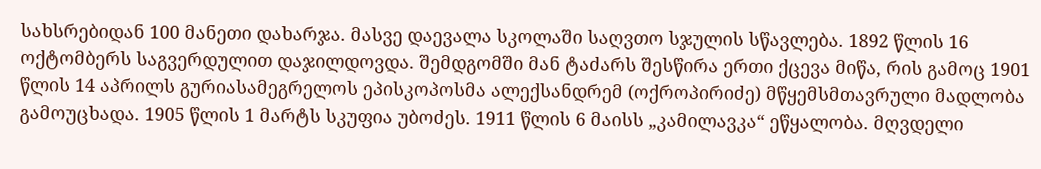სახსრებიდან 100 მანეთი დახარჯა. მასვე დაევალა სკოლაში საღვთო სჯულის სწავლება. 1892 წლის 16 ოქტომბერს საგვერდულით დაჯილდოვდა. შემდგომში მან ტაძარს შესწირა ერთი ქცევა მიწა, რის გამოც 1901 წლის 14 აპრილს გურიასამეგრელოს ეპისკოპოსმა ალექსანდრემ (ოქროპირიძე) მწყემსმთავრული მადლობა გამოუცხადა. 1905 წლის 1 მარტს სკუფია უბოძეს. 1911 წლის 6 მაისს „კამილავკა“ ეწყალობა. მღვდელი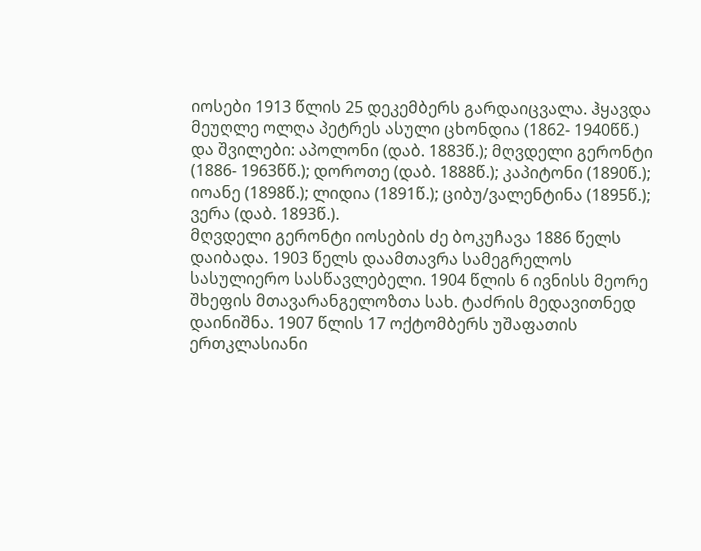იოსები 1913 წლის 25 დეკემბერს გარდაიცვალა. ჰყავდა მეუღლე ოლღა პეტრეს ასული ცხონდია (1862- 1940წწ.) და შვილები: აპოლონი (დაბ. 1883წ.); მღვდელი გერონტი (1886- 1963წწ.); დოროთე (დაბ. 1888წ.); კაპიტონი (1890წ.); იოანე (1898წ.); ლიდია (1891წ.); ციბუ/ვალენტინა (1895წ.); ვერა (დაბ. 1893წ.).
მღვდელი გერონტი იოსების ძე ბოკუჩავა 1886 წელს დაიბადა. 1903 წელს დაამთავრა სამეგრელოს სასულიერო სასწავლებელი. 1904 წლის 6 ივნისს მეორე შხეფის მთავარანგელოზთა სახ. ტაძრის მედავითნედ დაინიშნა. 1907 წლის 17 ოქტომბერს უშაფათის ერთკლასიანი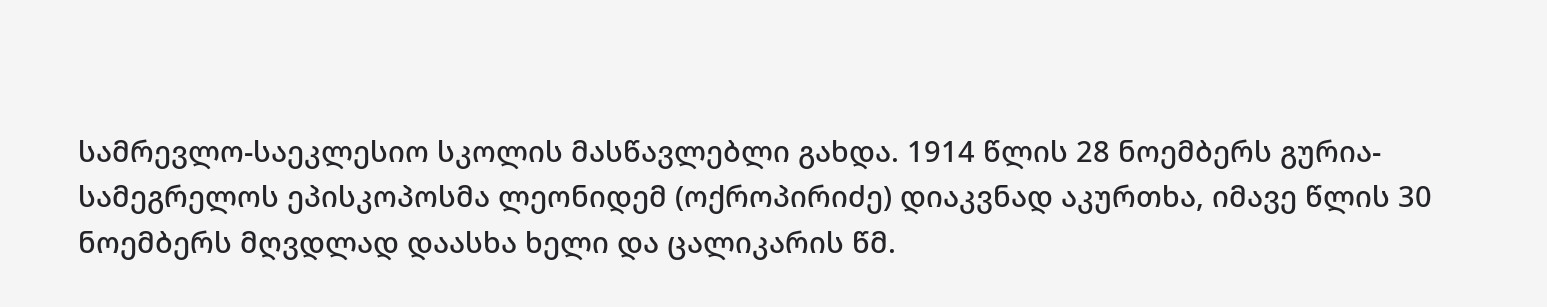სამრევლო-საეკლესიო სკოლის მასწავლებლი გახდა. 1914 წლის 28 ნოემბერს გურია-სამეგრელოს ეპისკოპოსმა ლეონიდემ (ოქროპირიძე) დიაკვნად აკურთხა, იმავე წლის 30 ნოემბერს მღვდლად დაასხა ხელი და ცალიკარის წმ.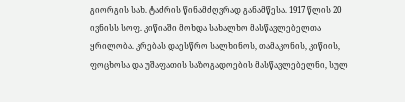გიორგის სახ. ტაძრის წინამძღვრად განამწესა. 1917 წლის 20 ივნისს სოფ. კიწიაში მოხდა სახალხო მასწავლებელთა ყრილობა. კრებას დაესწრო სალხინოს, თამაკონის, კიწიის, ფოცხოსა და უშაფათის საზოგადოების მასწავლებელნი, სულ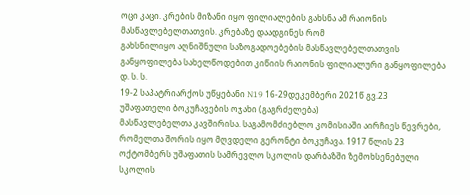ოცი კაცი. კრების მიზანი იყო ფილიალების გახსნა ამ რაიონის მასწავლებელთათვის. კრებაზე დაადგინეს რომ
გახსნილიყო აღნიშნული საზოგადოებების მასწავლებელთათვის განყოფილება სახელწოდებით კიწიის რაიონის ფილიალური განყოფილება დ. ს. ს.
19-2 საპატრიარქოს უწყებანი N19 16-29დეკემბერი 2021წ გვ.23
უშაფათელი ბოკუჩავების ოჯახი (გაგრძელება)
მასწავლებელთა კავშირისა. საგამომძიებლო კომისიაში აირჩიეს წევრები, რომელთა შორის იყო მღვდელი გერონტი ბოკუჩავა. 1917 წლის 23 ოქტომბერს უშაფათის სამრევლო სკოლის დარბაზში ზემოხსენებული სკოლის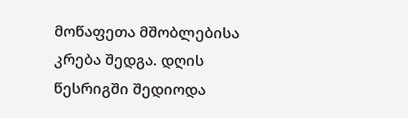მოწაფეთა მშობლებისა კრება შედგა. დღის წესრიგში შედიოდა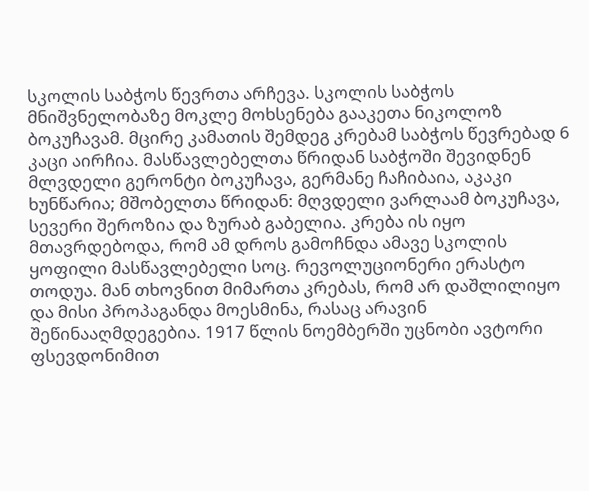სკოლის საბჭოს წევრთა არჩევა. სკოლის საბჭოს მნიშვნელობაზე მოკლე მოხსენება გააკეთა ნიკოლოზ ბოკუჩავამ. მცირე კამათის შემდეგ კრებამ საბჭოს წევრებად 6 კაცი აირჩია. მასწავლებელთა წრიდან საბჭოში შევიდნენ მლვდელი გერონტი ბოკუჩავა, გერმანე ჩაჩიბაია, აკაკი ხუნწარია; მშობელთა წრიდან: მღვდელი ვარლაამ ბოკუჩავა, სევერი შეროზია და ზურაბ გაბელია. კრება ის იყო მთავრდებოდა, რომ ამ დროს გამოჩნდა ამავე სკოლის ყოფილი მასწავლებელი სოც. რევოლუციონერი ერასტო თოდუა. მან თხოვნით მიმართა კრებას, რომ არ დაშლილიყო და მისი პროპაგანდა მოესმინა, რასაც არავინ შეწინააღმდეგებია. 1917 წლის ნოემბერში უცნობი ავტორი ფსევდონიმით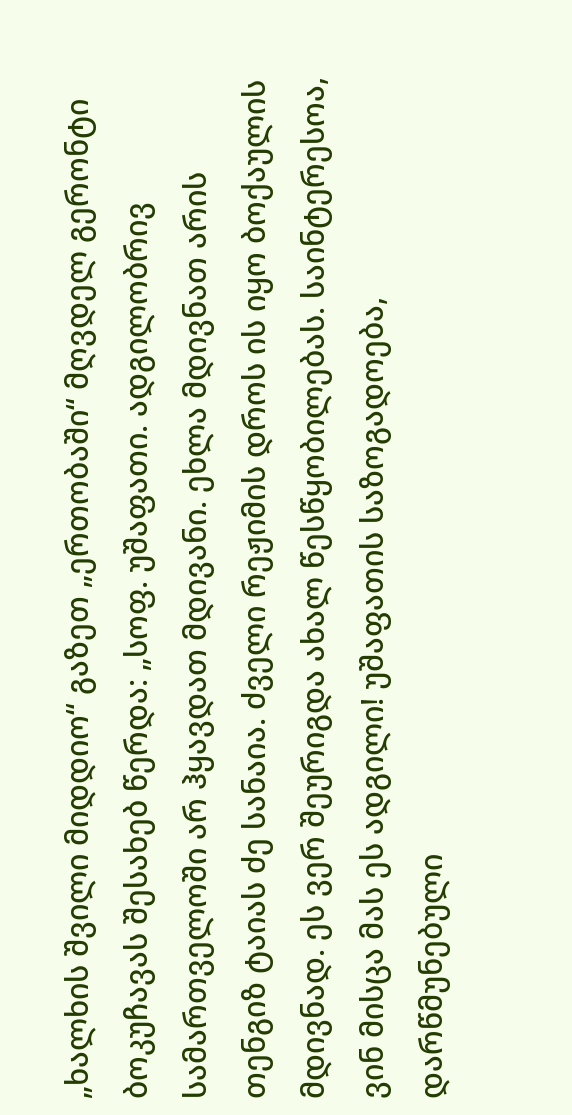„ხალხის შვილი მიდდიო“ გაზეთ „ერთობაში“ მღვდელ გერონტი ბოკუჩავას შესახებ წერდა: „სოფ. უშაფათი. ადგილობრივ სამართველოში არ ჰყავდათ მდივანი. ეხლა მდივნათ არის თენგიზ ტაიას ძე სანაია. ძველი რეჟიმის დროს ის იყო ბოქაულის მდივნად. ეს ვერ შეურიგდა ახალ წესწყობილებას. საინტერესოა, ვინ მისცა მას ეს ადგილი! უშაფათის საზოგადოება, დარწმუნებული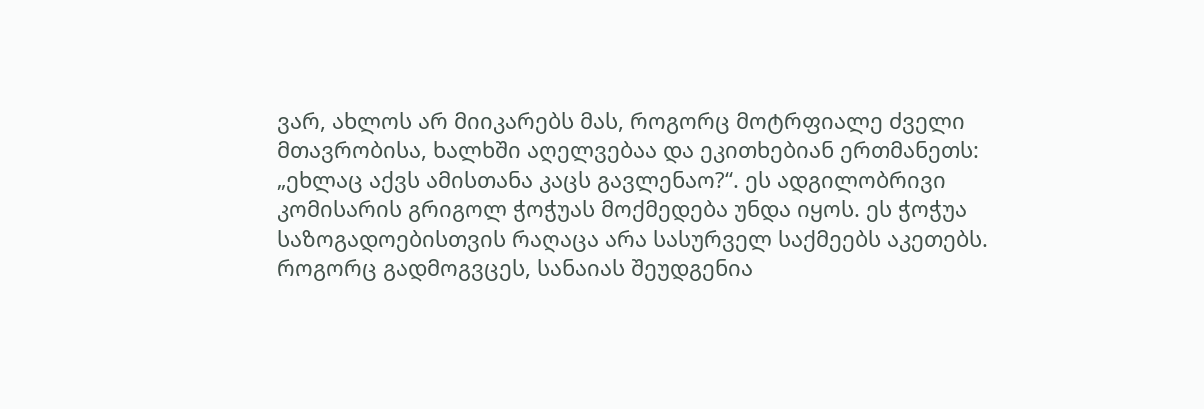ვარ, ახლოს არ მიიკარებს მას, როგორც მოტრფიალე ძველი მთავრობისა, ხალხში აღელვებაა და ეკითხებიან ერთმანეთს: „ეხლაც აქვს ამისთანა კაცს გავლენაო?“. ეს ადგილობრივი კომისარის გრიგოლ ჭოჭუას მოქმედება უნდა იყოს. ეს ჭოჭუა საზოგადოებისთვის რაღაცა არა სასურველ საქმეებს აკეთებს. როგორც გადმოგვცეს, სანაიას შეუდგენია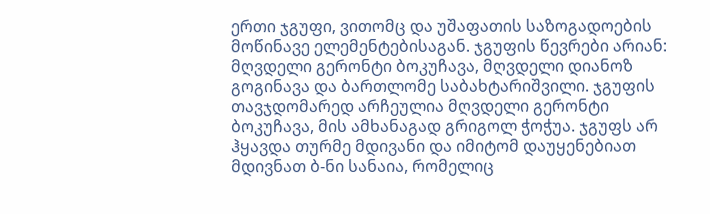ერთი ჯგუფი, ვითომც და უშაფათის საზოგადოების მოწინავე ელემენტებისაგან. ჯგუფის წევრები არიან: მღვდელი გერონტი ბოკუჩავა, მღვდელი დიანოზ გოგინავა და ბართლომე საბახტარიშვილი. ჯგუფის თავჯდომარედ არჩეულია მღვდელი გერონტი ბოკუჩავა, მის ამხანაგად გრიგოლ ჭოჭუა. ჯგუფს არ ჰყავდა თურმე მდივანი და იმიტომ დაუყენებიათ მდივნათ ბ-ნი სანაია, რომელიც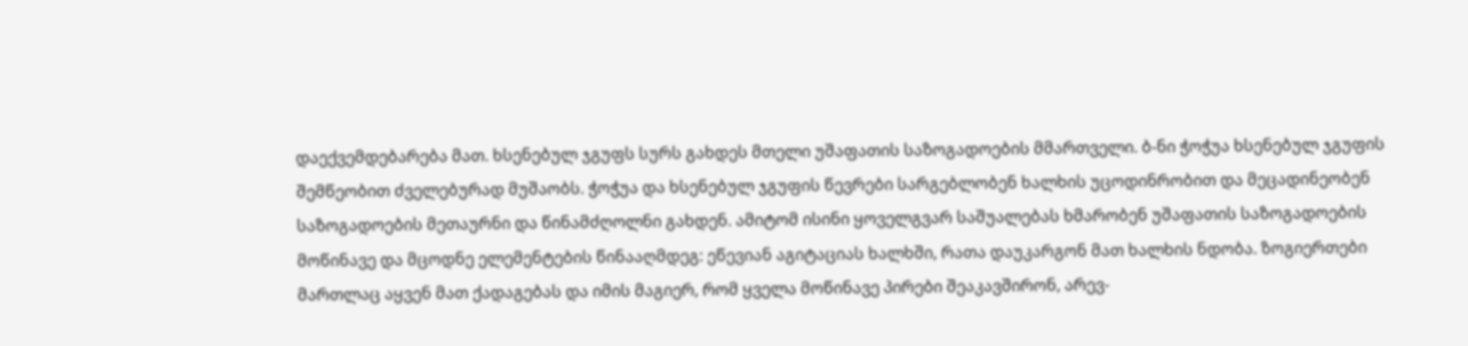დაექვემდებარება მათ. ხსენებულ ჯგუფს სურს გახდეს მთელი უშაფათის საზოგადოების მმართველი. ბ-ნი ჭოჭუა ხსენებულ ჯგუფის შემწეობით ძველებურად მუშაობს. ჭოჭუა და ხსენებულ ჯგუფის წევრები სარგებლობენ ხალხის უცოდინრობით და მეცადინეობენ საზოგადოების მეთაურნი და წინამძღოლნი გახდენ. ამიტომ ისინი ყოველგვარ საშუალებას ხმარობენ უშაფათის საზოგადოების მოწინავე და მცოდნე ელემენტების წინააღმდეგ: ეწევიან აგიტაციას ხალხში, რათა დაუკარგონ მათ ხალხის ნდობა. ზოგიერთები მართლაც აყვენ მათ ქადაგებას და იმის მაგიერ, რომ ყველა მოწინავე პირები შეაკავშირონ, არევ-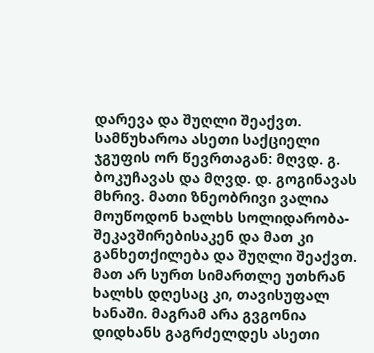დარევა და შუღლი შეაქვთ. სამწუხაროა ასეთი საქციელი ჯგუფის ორ წევრთაგან: მღვდ. გ. ბოკუჩავას და მღვდ. დ. გოგინავას მხრივ. მათი ზნეობრივი ვალია მოუწოდონ ხალხს სოლიდარობა-შეკავშირებისაკენ და მათ კი განხეთქილება და შუღლი შეაქვთ. მათ არ სურთ სიმართლე უთხრან ხალხს დღესაც კი, თავისუფალ ხანაში. მაგრამ არა გვგონია დიდხანს გაგრძელდეს ასეთი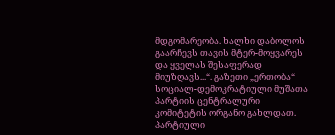მდგომარეობა. ხალხი დაბოლოს გაარჩევს თავის მტერ-მოყვარეს და ყველას შესაფერად მიუზღავს...“. გაზეთი „ერთობა“ სოციალ-დემოკრატიული მუშათა პარტიის ცენტრალური კომიტეტის ორგანო გახლდათ. პარტიული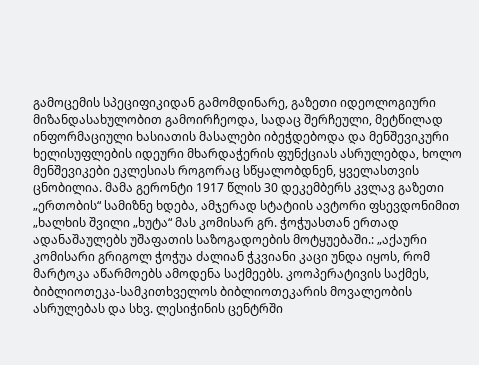გამოცემის სპეციფიკიდან გამომდინარე, გაზეთი იდეოლოგიური მიზანდასახულობით გამოირჩეოდა, სადაც შერჩეული, მეტწილად ინფორმაციული ხასიათის მასალები იბეჭდებოდა და მენშევიკური ხელისუფლების იდეური მხარდაჭერის ფუნქციას ასრულებდა, ხოლო მენშევიკები ეკლესიას როგორაც სწყალობდნენ, ყველასთვის ცნობილია. მამა გერონტი 1917 წლის 30 დეკემბერს კვლავ გაზეთი „ერთობის“ სამიზნე ხდება, ამჯერად სტატიის ავტორი ფსევდონიმით „ხალხის შვილი „ხუტა“ მას კომისარ გრ. ჭოჭუასთან ერთად ადანაშაულებს უშაფათის საზოგადოების მოტყუებაში.: „აქაური კომისარი გრიგოლ ჭოჭუა ძალიან ჭკვიანი კაცი უნდა იყოს, რომ მარტოკა აწარმოებს ამოდენა საქმეებს. კოოპერატივის საქმეს, ბიბლიოთეკა-სამკითხველოს ბიბლიოთეკარის მოვალეობის ასრულებას და სხვ. ლესიჭინის ცენტრში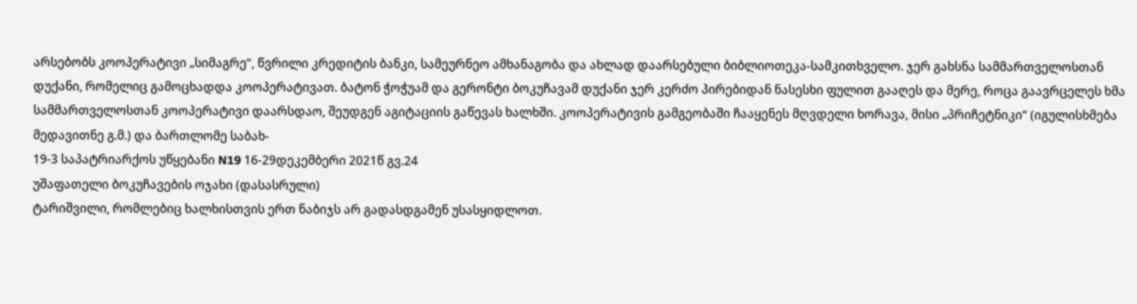არსებობს კოოპერატივი „სიმაგრე“, წვრილი კრედიტის ბანკი, სამეურნეო ამხანაგობა და ახლად დაარსებული ბიბლიოთეკა-სამკითხველო. ჯერ გახსნა სამმართველოსთან დუქანი, რომელიც გამოცხადდა კოოპერატივათ. ბატონ ჭოჭუამ და გერონტი ბოკუჩავამ დუქანი ჯერ კერძო პირებიდან ნასესხი ფულით გააღეს და მერე, როცა გაავრცელეს ხმა სამმართველოსთან კოოპერატივი დაარსდაო, შეუდგენ აგიტაციის გაწევას ხალხში. კოოპერატივის გამგეობაში ჩააყენეს მღვდელი ხორავა, მისი „პრიჩეტნიკი“ (იგულისხმება მედავითნე გ.მ.) და ბართლომე საბახ-
19-3 საპატრიარქოს უწყებანი N19 16-29დეკემბერი 2021წ გვ.24
უშაფათელი ბოკუჩავების ოჯახი (დასასრული)
ტარიშვილი, რომლებიც ხალხისთვის ერთ ნაბიჯს არ გადასდგამენ უსასყიდლოთ.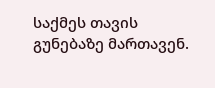საქმეს თავის გუნებაზე მართავენ.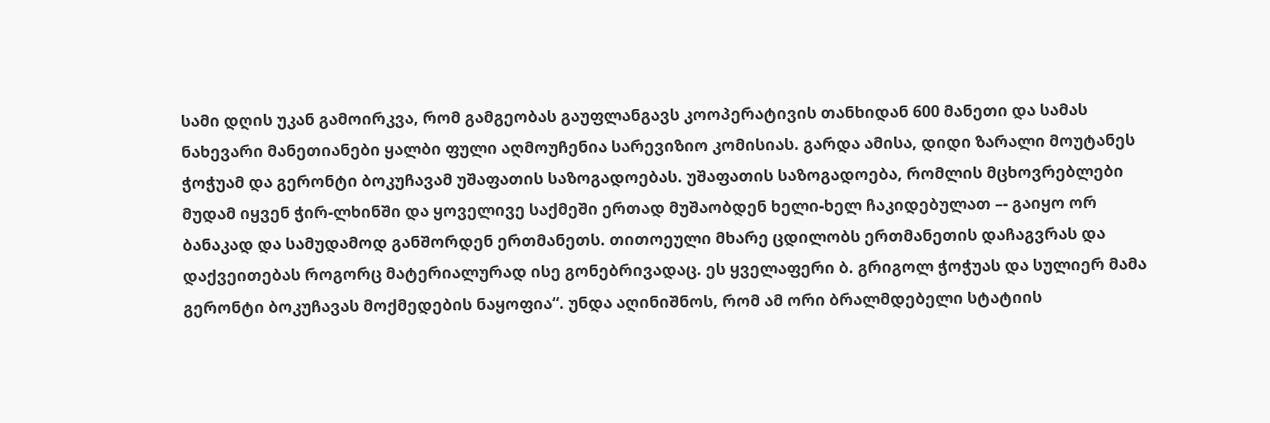სამი დღის უკან გამოირკვა, რომ გამგეობას გაუფლანგავს კოოპერატივის თანხიდან 600 მანეთი და სამას ნახევარი მანეთიანები ყალბი ფული აღმოუჩენია სარევიზიო კომისიას. გარდა ამისა, დიდი ზარალი მოუტანეს ჭოჭუამ და გერონტი ბოკუჩავამ უშაფათის საზოგადოებას. უშაფათის საზოგადოება, რომლის მცხოვრებლები მუდამ იყვენ ჭირ-ლხინში და ყოველივე საქმეში ერთად მუშაობდენ ხელი-ხელ ჩაკიდებულათ –- გაიყო ორ ბანაკად და სამუდამოდ განშორდენ ერთმანეთს. თითოეული მხარე ცდილობს ერთმანეთის დაჩაგვრას და დაქვეითებას როგორც მატერიალურად ისე გონებრივადაც. ეს ყველაფერი ბ. გრიგოლ ჭოჭუას და სულიერ მამა გერონტი ბოკუჩავას მოქმედების ნაყოფია“. უნდა აღინიშნოს, რომ ამ ორი ბრალმდებელი სტატიის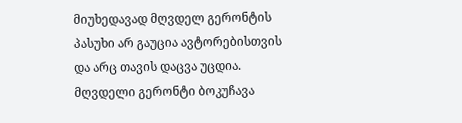მიუხედავად მღვდელ გერონტის პასუხი არ გაუცია ავტორებისთვის და არც თავის დაცვა უცდია. მღვდელი გერონტი ბოკუჩავა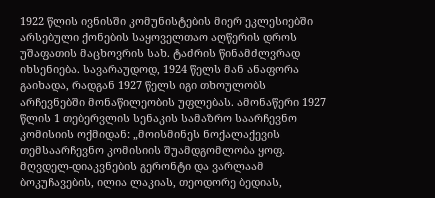1922 წლის ივნისში კომუნისტების მიერ ეკლესიებში არსებული ქონების საყოველთაო აღწერის დროს უშაფათის მაცხოვრის სახ. ტაძრის წინამძლვრად იხსენიება. სავარაუდოდ, 1924 წელს მან ანაფორა გაიხადა, რადგან 1927 წელს იგი თხოულობს არჩევნებში მონაწილეობის უფლებას. ამონაწერი 1927 წლის 1 თებერვლის სენაკის სამაზრო საარჩევნო კომისიის ოქმიდან: „მოისმინეს ნოქალაქევის თემსაარჩევნო კომისიის შუამდგომლობა ყოფ. მღვდელ-დიაკვნების გერონტი და ვარლაამ ბოკუჩავების, ილია ლაკიას, თეოდორე ბედიას,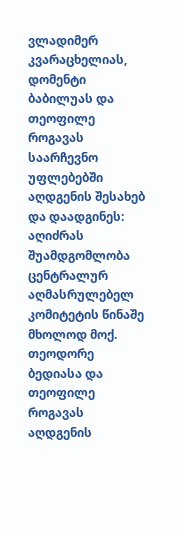ვლადიმერ კვარაცხელიას, დომენტი ბაბილუას და თეოფილე როგავას საარჩევნო უფლებებში აღდგენის შესახებ და დაადგინეს: აღიძრას შუამდგომლობა ცენტრალურ აღმასრულებელ კომიტეტის წინაშე მხოლოდ მოქ. თეოდორე ბედიასა და თეოფილე როგავას აღდგენის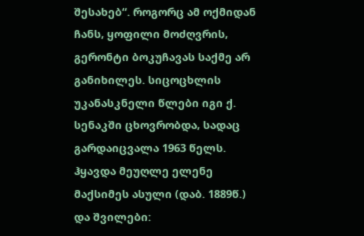შესახებ“. როგორც ამ ოქმიდან ჩანს, ყოფილი მოძღვრის, გერონტი ბოკუჩავას საქმე არ განიხილეს. სიცოცხლის უკანასკნელი წლები იგი ქ. სენაკში ცხოვრობდა, სადაც გარდაიცვალა 1963 წელს. ჰყავდა მეუღლე ელენე მაქსიმეს ასული (დაბ. 1889წ.) და შვილები: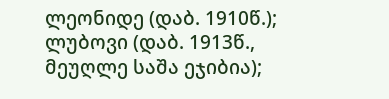ლეონიდე (დაბ. 1910წ.); ლუბოვი (დაბ. 1913წ., მეუღლე საშა ეჯიბია);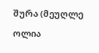შურა (მეუღლე ოლია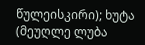წულეისკირი); ხუტა (მეუღლე ლუბა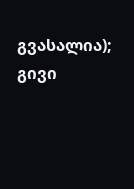გვასალია); გივი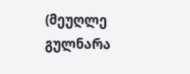(მეუღლე გულნარა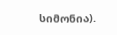სიმონია).